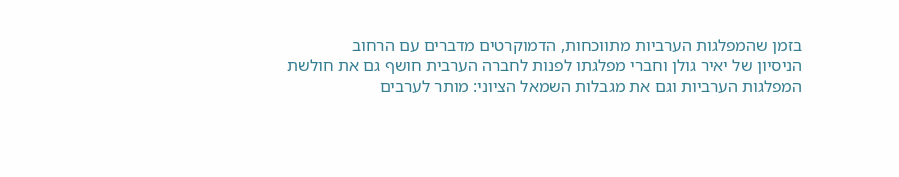בזמן שהמפלגות הערביות מתווכחות, הדמוקרטים מדברים עם הרחוב
הניסיון של יאיר גולן וחברי מפלגתו לפנות לחברה הערבית חושף גם את חולשת המפלגות הערביות וגם את מגבלות השמאל הציוני: מותר לערבים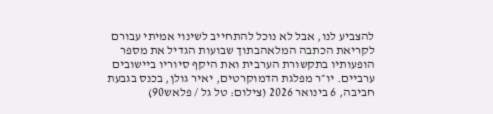להצביע לנו, אבל לא נוכל להתחייב לשינוי אמיתי עבורם
לקריאת הכתבה המלאהבתוך שבועות הגדיל את מספר הופעותיו בתקשורת הערבית ואת היקף סיוריו ביישובים ערביים. יו״ר מפלגת הדמוקרטים, יאיר גולן, בכנס בגבעת חביבה, 6 בינואר 2026 (צילום: טל גל / פלאש90)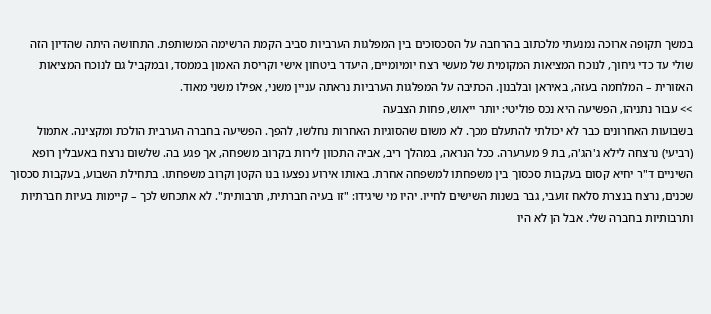במשך תקופה ארוכה נמנעתי מלכתוב בהרחבה על הסכסוכים בין המפלגות הערביות סביב הקמת הרשימה המשותפת. התחושה היתה שהדיון הזה שולי עד כדי גיחוך, לנוכח המציאות המקומית של מעשי רצח יומיומיים, היעדר ביטחון אישי וקריסת האמון בממסד, ובמקביל גם לנוכח המציאות האזורית – המלחמה בעזה, באיראן ובלבנון. הכתיבה על המפלגות הערביות נראתה עניין משני, אפילו משני מאוד.
>> עבור נתניהו, הפשיעה היא נכס פוליטי: יותר ייאוש, פחות הצבעה
בשבועות האחרונים כבר לא יכולתי להתעלם מכך. לא משום שהסוגיות האחרות נחלשו, להפך. הפשיעה בחברה הערבית הולכת ומקצינה. אתמול (רביעי) נרצחה לילא ג'הג'ה, בת 9 מערערה. ככל הנראה, במהלך ריב, אביה התכוון לירות בקרוב משפחה, אך פגע בה. שלשום נרצח באעבלין רופא השיניים ד"ר יחיא קסום בעקבות סכסוך בין משפחתו למשפחה אחרת. באותו אירוע נפצעו בנו הקטן וקרוב משפחתו. בתחילת השבוע, בעקבות סכסוך שכנים, נרצח בנצרת סלאח זועבי, גבר בשנות השישים לחייו. יהיו מי שיגידו: "זו בעיה חברתית, תרבותית". לא אתכחש לכך – קיימות בעיות חברתיות ותרבותיות בחברה שלי. אבל הן לא היו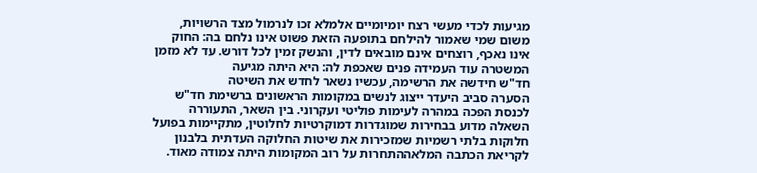מגיעות לכדי מעשי רצח יומיומיים אלמלא זכו לנרמול מצד הרשויות, משום שמי שאמור להילחם בתופעה הזאת פשוט אינו נלחם בה: החוק אינו נאכף, רוצחים אינם מובאים לדין, והנשק זמין לכל דורש. עד לא מזמן המשטרה עוד העמידה פנים שאכפת לה: היא היתה מגיעה
חד"ש חידשה את הרשימה, עכשיו נשאר לחדש את השיטה
הסערה סביב היעדר ייצוג לנשים במקומות הראשונים ברשימת חד"ש לכנסת הפכה במהרה לעימות פוליטי ועקרוני. בין השאר, התעוררה השאלה מדוע בבחירות שמוגדרות דמוקרטיות לחלוטין, מתקיימות בפועל חלוקות בלתי רשמיות שמזכירות את שיטות החלוקה העדתית בלבנון
לקריאת הכתבה המלאההתחרות על רוב המקומות היתה צמודה מאוד.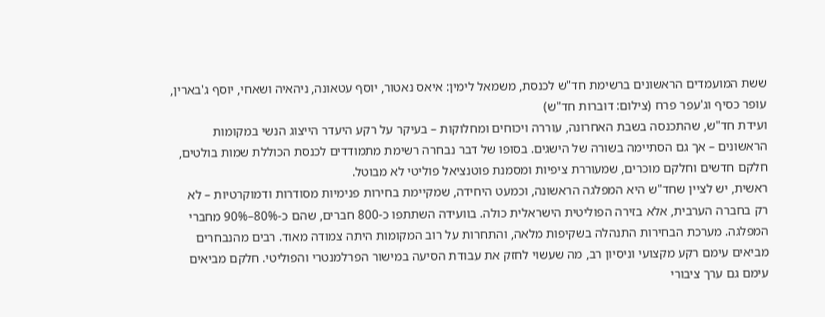ששת המועמדים הראשונים ברשימת חד"ש לכנסת, משמאל לימין: איאס נאטור, יוסף עטאונה, ניהאיה ושאחי, יוסף ג'בארין, עופר כסיף וג'עפר פרח (צילום: דוברות חד"ש)
ועידת חד"ש, שהתכנסה בשבת האחרונה, עוררה ויכוחים ומחלוקות – בעיקר על רקע היעדר הייצוג הנשי במקומות הראשונים – אך גם הסתיימה בשורה של הישגים. בסופו של דבר נבחרה רשימת מתמודדים לכנסת הכוללת שמות בולטים, חלקם חדשים וחלקם מוכרים, שמעוררת ציפיות ומסמנת פוטנציאל פוליטי לא מבוטל.
ראשית, יש לציין שחד"ש היא המפלגה הראשונה, וכמעט היחידה, שמקיימת בחירות פנימיות מסודרות ודמוקרטיות – לא רק בחברה הערבית, אלא בזירה הפוליטית הישראלית כולה. בוועידה השתתפו כ-800 חברים, שהם כ-80%–90% מחברי המפלגה. מערכת הבחירות התנהלה בשקיפות מלאה, והתחרות על רוב המקומות היתה צמודה מאוד. רבים מהנבחרים מביאים עימם רקע מקצועי וניסיון רב, מה שעשוי לחזק את עבודת הסיעה במישור הפרלמנטרי והפוליטי. חלקם מביאים עימם גם ערך ציבורי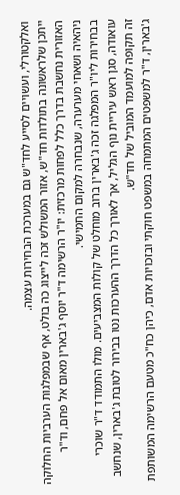ואלקטורלי, ועשויים לסייע לחד"ש גם במערכת הבחירות עצמה.
ייתכן שלראשונה בתולדות חד"ש, אזור המשולש זכה לייצוג כה בולט, אף שבמפלגות הערביות החלוקה האזורית נחשבת בדרך כלל לפחות מרכזית: יו"ר הרשימה ד"ר יוסף ג'בארין מאום אל פחם, וד"ר ניהאיה ושאחי מערערה, שנבחרה למקום החמישי.
בבחירות ליו"ר המפלגה זכה ג'בארין ברוב מוחלט של קולות המצביעים. מולו התמודד ד"ר שוכרי עואודה, סגן ראש עיריית נוף הגליל, אך לאורך כל הדרך ההערכות נטו בבירור לטובת ג'בארין, שנחשב זה תקופה למועמד המוביל של חד"ש.
ג'בארין, ד"ר למשפטים המתמחה במשפט חוקתי ובזכויות אדם, כיהן כח"כ מטעם הרשימה המשותפת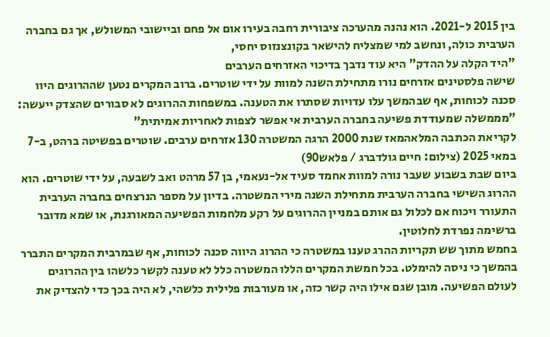בין 2015 ל-2021. הוא נהנה מהערכה ציבורית רחבה בעירו אום אל פחם וביישובי המשולש, אך גם בחברה הערבית כולה, ונחשב למי שמצליח להישאר בקונצנזוס יחסי,
"היד הקלה על ההדק" היא עוד נדבך בדיכוי האזרחים הערבים
שישה פלסטינים אזרחים נורו מתחילת השנה למוות על ידי שוטרים. ברוב המקרים נטען שההרוגים היוו סכנה לכוחות, אף שבהמשך עלו עדויות שסתרו את הטענה. במשפחות ההרוגים לא סבורים שהצדק ייעשה: "מממשלה שמעודדת פשיעה בחברה הערבית אי אפשר לצפות לאחריות אמיתית"
לקריאת הכתבה המלאהמאז שנת 2000 הרגה המשטרה 130 אזרחים ערבים. שוטרים בפשיטה ברהט, ב-7 במאי 2025 (צילום: חיים גולדברג / פלאש90)
ביום שבת בשבוע שעבר נורה למוות אחמד סעיד אל-נעאמי, בן 57 מרהט ואב לשבעה, על ידי שוטרים. הוא ההרוג השישי בחברה הערבית מתחילת השנה מירי המשטרה. בדיון על מספר הנרצחים בחברה הערבית התעורר ויכוח אם לכלול גם אותם במניין ההרוגים על רקע מלחמות הפשיעה המאורגנת, או שמא מדובר ברשימה נפרדת לחלוטין.
בחמש מתוך שש תקריות ההרג טענו במשטרה כי ההרוג היווה סכנה לכוחות, אף שבמרבית המקרים התברר בהמשך כי ניסה להימלט. בכל חמשת המקרים הללו המשטרה כלל לא טענה לקשר כלשהו בין ההרוגים לעולם הפשיעה. מובן שגם אילו היה קשר כזה, או מעורבות פלילית כלשהי, לא היה בכך כדי להצדיק את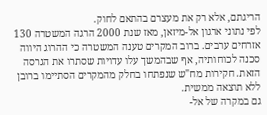הריגתם, אלא רק את מעצרם בהתאם לחוק.
לפי נתוני ארגון אל-מיזאן, מאז שנת 2000 הרגה המשטרה 130 אזרחים ערבים. ברוב המקרים טענה המשטרה כי ההרוג היווה סכנה לכוחותיה, אף שבהמשך עלו עדויות שסתרו את הגרסה הזאת. חקירות מח"ש שנפתחו בחלק מהמקרים הסתיימו ברובן ללא תוצאה ממשית.
גם במקרה של אל-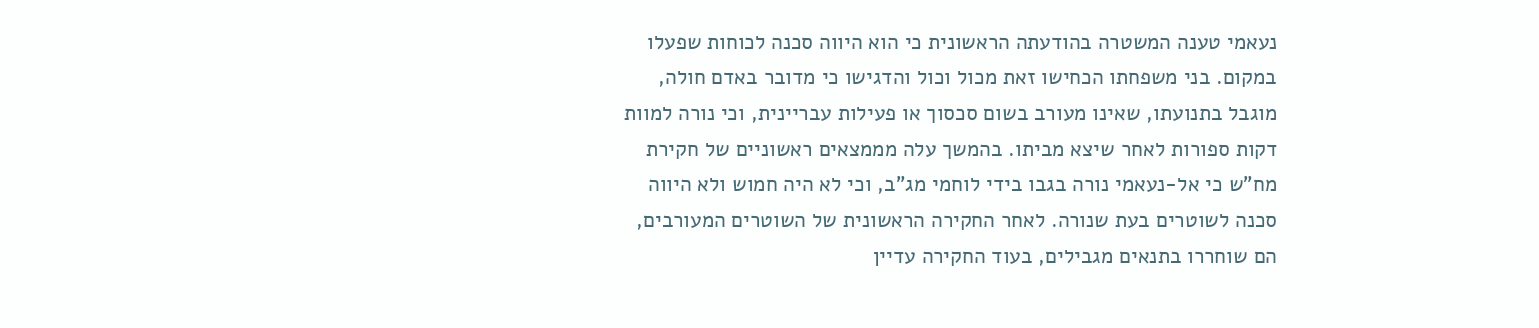נעאמי טענה המשטרה בהודעתה הראשונית כי הוא היווה סכנה לכוחות שפעלו במקום. בני משפחתו הכחישו זאת מכול וכול והדגישו כי מדובר באדם חולה, מוגבל בתנועתו, שאינו מעורב בשום סכסוך או פעילות עבריינית, וכי נורה למוות דקות ספורות לאחר שיצא מביתו. בהמשך עלה מממצאים ראשוניים של חקירת מח"ש כי אל-נעאמי נורה בגבו בידי לוחמי מג"ב, וכי לא היה חמוש ולא היווה סכנה לשוטרים בעת שנורה. לאחר החקירה הראשונית של השוטרים המעורבים, הם שוחררו בתנאים מגבילים, בעוד החקירה עדיין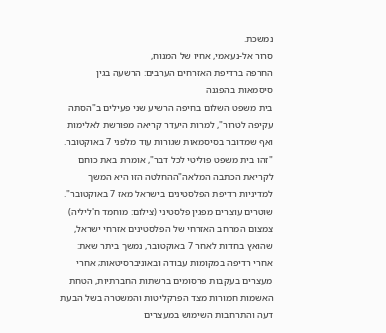נמשכת.
סרור אל-נעאמי, אחיו של המנוח,
החרפה ברדיפת האזרחים הערבים: הרשעה בגין סיסמאות בהפגנה
בית משפט השלום בחיפה הרשיע שני פעילים ב"הסתה עקיפה לטרור", למרות היעדר קריאה מפורשת לאלימות ואף שמדובר בסיסמאות שגורות עוד מלפני 7 באוקטובר. "זהו בית משפט פוליטי לכל דבר", אומרת באת כוחם
לקריאת הכתבה המלאה"ההחלטה הזו היא המשך למדיניות רדיפת הפלסטינים בישראל מאז 7 באוקטובר". שוטרים עוצרים מפגין פלסטיני (צילום: מוחמד ח'ליליה)
צמצום המרחב האזרחי של הפלסטינים אזרחי ישראל, שהואץ בחדות לאחר 7 באוקטובר, נמשך ביתר שאת: אחרי רדיפה במקומות עבודה ובאוניברסיטאות; אחרי מעצרים בעקבות פרסומים ברשתות החברתיות, הטחת האשמות חמורות מצד הפרקליטות והמשטרה בשל הבעת דעה והתרחבות השימוש במעצרים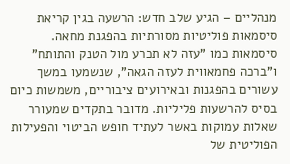מנהליים – הגיע שלב חדש: הרשעה בגין קריאת סיסמאות פוליטיות מסורתיות בהפגנת מחאה.
סיסמאות כמו "עזה לא תכרע מול הטנק והתותח" ו"ברכה פחמאווית לעזה הגאה", שנשמעו במשך עשורים בהפגנות ובאירועים ציבוריים, משמשות כיום בסיס להרשעות פליליות. מדובר בתקדים שמעורר שאלות עמוקות באשר לעתיד חופש הביטוי והפעילות הפוליטית של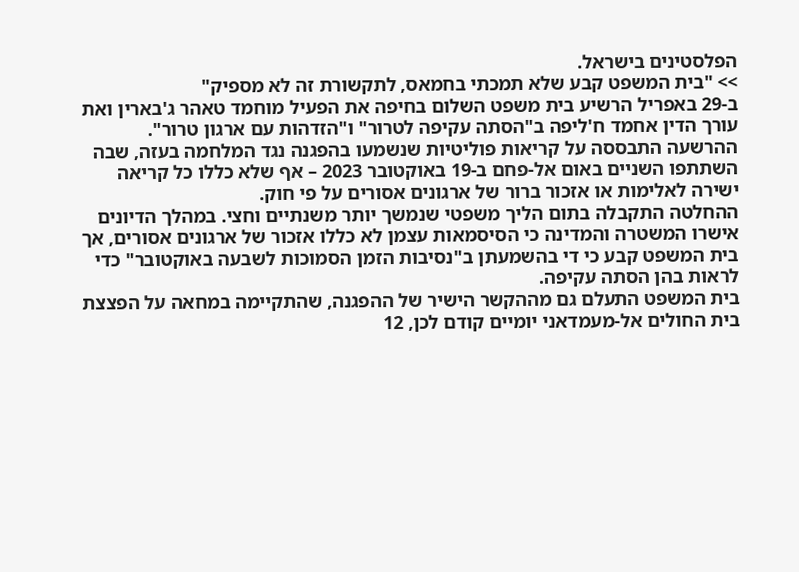הפלסטינים בישראל.
>> "בית המשפט קבע שלא תמכתי בחמאס, לתקשורת זה לא מספיק"
ב-29 באפריל הרשיע בית משפט השלום בחיפה את הפעיל מוחמד טאהר ג'בארין ואת עורך הדין אחמד ח'ליפה ב"הסתה עקיפה לטרור" ו"הזדהות עם ארגון טרור". ההרשעה התבססה על קריאות פוליטיות שנשמעו בהפגנה נגד המלחמה בעזה, שבה השתתפו השניים באום אל-פחם ב-19 באוקטובר 2023 – אף שלא כללו כל קריאה ישירה לאלימות או אזכור ברור של ארגונים אסורים על פי חוק.
ההחלטה התקבלה בתום הליך משפטי שנמשך יותר משנתיים וחצי. במהלך הדיונים אישרו המשטרה והמדינה כי הסיסמאות עצמן לא כללו אזכור של ארגונים אסורים, אך בית המשפט קבע כי די בהשמעתן ב"נסיבות הזמן הסמוכות לשבעה באוקטובר" כדי לראות בהן הסתה עקיפה.
בית המשפט התעלם גם מההקשר הישיר של ההפגנה, שהתקיימה במחאה על הפצצת בית החולים אל-מעמדאני יומיים קודם לכן, 12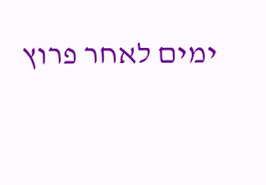ימים לאחר פרוץ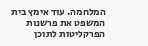המלחמה. עוד אימץ בית המשפט את פרשנות הפרקליטות לתוכן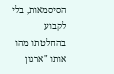הסיסמאות, בלי לקבוע בהחלטתו מהו אותו "ארגון